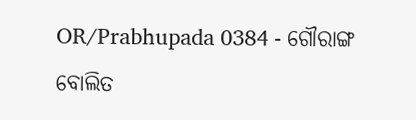OR/Prabhupada 0384 - ଗୌରାଙ୍ଗ ବୋଲିତ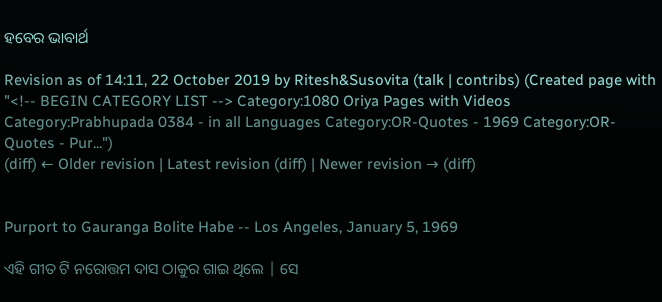ହବେର ଭାବାର୍ଥ

Revision as of 14:11, 22 October 2019 by Ritesh&Susovita (talk | contribs) (Created page with "<!-- BEGIN CATEGORY LIST --> Category:1080 Oriya Pages with Videos Category:Prabhupada 0384 - in all Languages Category:OR-Quotes - 1969 Category:OR-Quotes - Pur...")
(diff) ← Older revision | Latest revision (diff) | Newer revision → (diff)


Purport to Gauranga Bolite Habe -- Los Angeles, January 5, 1969

ଏହି ଗୀତ ଟି ନରୋତ୍ତମ ଦାସ ଠାକୁର ଗାଇ ଥିଲେ | ସେ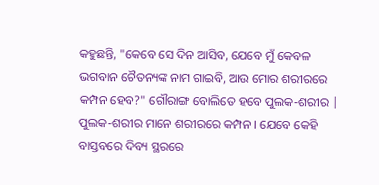କହୁଛନ୍ତି, "କେବେ ସେ ଦିନ ଆସିବ, ଯେବେ ମୁଁ କେବଳ ଭଗବାନ ଚୈତନ୍ୟଙ୍କ ନାମ ଗାଇବି, ଆଉ ମୋର ଶରୀରରେ କମ୍ପନ ହେବ?" ଗୌରାଙ୍ଗ ବୋଲିତେ ହବେ ପୁଲକ-ଶରୀର | ପୁଲକ-ଶରୀର ମାନେ ଶରୀରରେ କମ୍ପନ । ଯେବେ କେହି ବାସ୍ତବରେ ଦିବ୍ୟ ସ୍ଥରରେ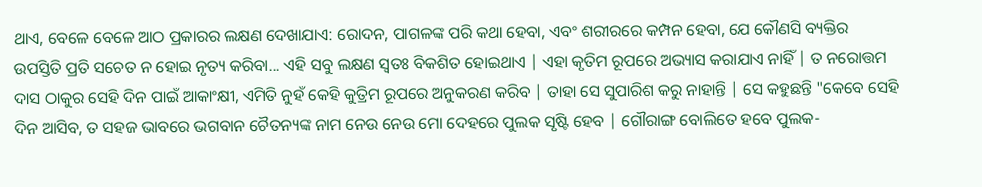ଥାଏ, ବେଳେ ବେଳେ ଆଠ ପ୍ରକାରର ଲକ୍ଷଣ ଦେଖାଯାଏ: ରୋଦନ, ପାଗଳଙ୍କ ପରି କଥା ହେବା, ଏବଂ ଶରୀରରେ କମ୍ପନ ହେବା, ଯେ କୌଣସି ବ୍ୟକ୍ତିର ଉପସ୍ତିତି ପ୍ରତି ସଚେତ ନ ହୋଇ ନୃତ୍ୟ କରିବା... ଏହି ସବୁ ଲକ୍ଷଣ ସ୍ୱତଃ ବିକଶିତ ହୋଇଥାଏ | ଏହା କୃତିମ ରୂପରେ ଅଭ୍ୟାସ କରାଯାଏ ନାହିଁ | ତ ନରୋତ୍ତମ ଦାସ ଠାକୁର ସେହି ଦିନ ପାଇଁ ଆକାଂକ୍ଷୀ, ଏମିତି ନୁହଁ କେହି କୁତ୍ରିମ ରୂପରେ ଅନୁକରଣ କରିବ | ତାହା ସେ ସୁପାରିଶ କରୁ ନାହାନ୍ତି | ସେ କହୁଛନ୍ତି "କେବେ ସେହି ଦିନ ଆସିବ, ତ ସହଜ ଭାବରେ ଭଗବାନ ଚୈତନ୍ୟଙ୍କ ନାମ ନେଉ ନେଉ ମୋ ଦେହରେ ପୁଲକ ସୃଷ୍ଟି ହେବ | ଗୌରାଙ୍ଗ ବୋଲିତେ ହବେ ପୁଲକ-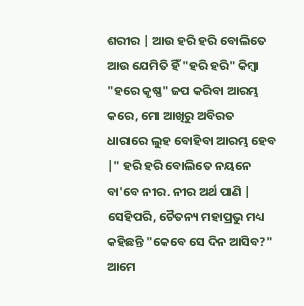ଶରୀର | ଆଉ ହରି ହରି ବୋଲିତେ ଆଉ ଯେମିତି ହିଁ "ହରି ହରି" କିମ୍ବା "ହରେ କୃଷ୍ଣ" ଜପ କରିବା ଆରମ୍ଭ କରେ, ମୋ ଆଖିରୁ ଅବିରତ ଧାରାରେ ଲୁହ ବୋହିବା ଆରମ୍ଭ ହେବ |" ହରି ହରି ବୋଲିତେ ନୟନେ ବା'ବେ ନୀର. ନୀର ଅର୍ଥ ପାଣି | ସେହିପରି, ଚୈତନ୍ୟ ମହାପ୍ରଭୁ ମଧ୍ୟ କହିଛନ୍ତି "କେବେ ସେ ଦିନ ଆସିବ?" ଆମେ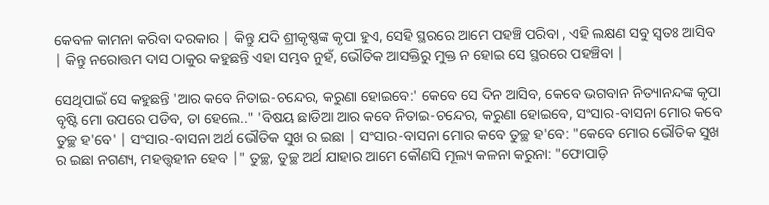କେବଳ କାମନା କରିବା ଦରକାର | କିନ୍ତୁ ଯଦି ଶ୍ରୀକୃଷ୍ଣଙ୍କ କୃପା ହୁଏ, ସେହି ସ୍ଥରରେ ଆମେ ପହଞ୍ଚି ପରିବା , ଏହି ଲକ୍ଷଣ ସବୁ ସ୍ୱତଃ ଆସିବ | କିନ୍ତୁ ନରୋତ୍ତମ ଦାସ ଠାକୁର କହୁଛନ୍ତି ଏହା ସମ୍ଭବ ନୁହଁ, ଭୌତିକ ଆସକ୍ତିରୁ ମୁକ୍ତ ନ ହୋଇ ସେ ସ୍ଥରରେ ପହଞ୍ଚିବା |

ସେଥିପାଇଁ ସେ କହୁଛନ୍ତି 'ଆର କବେ ନିତାଇ-ଚନ୍ଦେର, କରୁଣା ହୋଇବେ:' କେବେ ସେ ଦିନ ଆସିବ, କେବେ ଭଗବାନ ନିତ୍ୟାନନ୍ଦଙ୍କ କୃପା ବୃଷ୍ଟି ମୋ ଉପରେ ପଡିବ, ତା ହେଲେ.." 'ବିଷୟ ଛାଡିଆ ଆର କବେ ନିତାଇ-ଚନ୍ଦେର, କରୁଣା ହୋଇବେ, ସଂସାର-ବାସନା ମୋର କବେ ତୁଚ୍ଛ ହ'ବେ' | ସଂସାର-ବାସନା ଅର୍ଥ ଭୌତିକ ସୁଖ ର ଇଛା | ସଂସାର-ବାସନା ମୋର କବେ ତୁଚ୍ଛ ହ'ବେ: "କେବେ ମୋର ଭୌତିକ ସୁଖ ର ଇଛା ନଗଣ୍ୟ, ମହତ୍ତ୍ୱହୀନ ହେବ |" ତୁଚ୍ଛ, ତୁଚ୍ଛ ଅର୍ଥ ଯାହାର ଆମେ କୌଣସି ମୂଲ୍ୟ କଳନା କରୁନା: "ଫୋପାଡ଼ି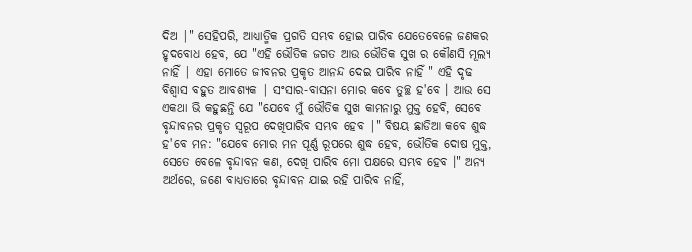ଦିଅ |" ସେହିପରି, ଆଧ୍ୟାତ୍ମିକ ପ୍ରଗତି ସମ୍ଭବ ହୋଇ ପାରିବ ଯେତେବେଳେ ଜଣକର ହୃଦବୋଧ ହେବ, ଯେ "ଏହି ଭୌତିକ ଜଗତ ଆଉ ଭୌତିକ ସୁଖ ର କୌଣସି ମୂଲ୍ୟ ନାହିଁ | ଏହା ମୋତେ ଜୀବନର ପ୍ରକୃତ ଆନନ୍ଦ ଦେଇ ପାରିବ ନାହିଁ " ଏହି ଦୃଢ ବିଶ୍ୱାସ ବହୁତ ଆବଶ୍ୟକ | ସଂସାର-ବାସନା ମୋର କବେ ତୁଚ୍ଛ ହ'ବେ । ଆଉ ସେ ଏକଥା ଭି କହୁଛନ୍ତି ଯେ "ଯେବେ ମୁଁ ଭୌତିକ ସୁଖ କାମନାରୁ ମୁକ୍ତ ହେବି, ସେବେ ବୃନ୍ଦାବନର ପ୍ରକୃତ ସ୍ୱରୂପ ଦେଖିପାରିବ ସମ୍ଭବ ହେବ |" ବିଷୟ ଛାଡିଆ କବେ ଶୁଦ୍ଧ ହ'ବେ ମନ: "ଯେବେ ମୋର ମନ ପୂର୍ଣ୍ଣ ରୂପରେ ଶୁଦ୍ଧ ହେବ, ଭୌତିକ ଦୋଷ ମୁକ୍ତ, ସେତେ ବେଳେ ବୃନ୍ଦାବନ କଣ, ଦେଖି ପାରିବ ମୋ ପକ୍ଷରେ ସମ୍ଭବ ହେବ ।" ଅନ୍ୟ ଅର୍ଥରେ, ଜଣେ ବାଧ୍ୟତାରେ ବୃନ୍ଦାବନ ଯାଇ ରହି ପାରିବ ନାହିଁ,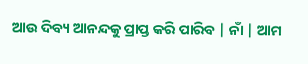ଆଉ ଦିବ୍ୟ ଆନନ୍ଦକୁ ପ୍ରାପ୍ତ କରି ପାରିବ | ନାଁ | ଆମ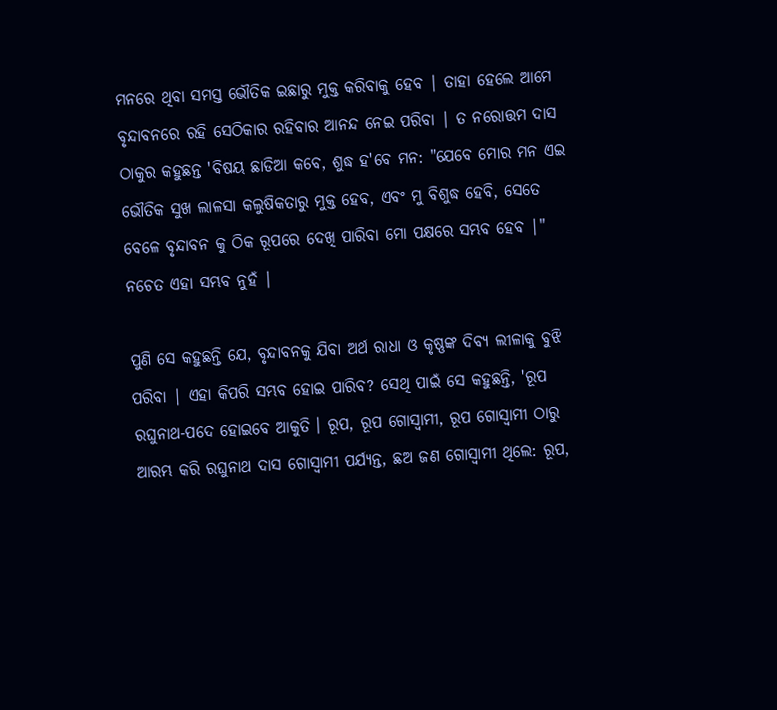ମନରେ ଥିବା ସମସ୍ତ ଭୌତିକ ଇଛାରୁ ମୁକ୍ତ କରିବାକୁ ହେବ | ତାହା ହେଲେ ଆମେ ବୃନ୍ଦାବନରେ ରହି ସେଠିକାର ରହିବାର ଆନନ୍ଦ ନେଇ ପରିବା | ତ ନରୋତ୍ତମ ଦାସ ଠାକୁର କହୁଛନ୍ତ 'ବିଷୟ ଛାଡିଆ କବେ, ଶୁଦ୍ଧ ହ'ବେ ମନ: "ଯେବେ ମୋର ମନ ଏଇ ଭୌତିକ ସୁଖ ଲାଳସା କଲୁଷିକତାରୁ ମୁକ୍ତ ହେବ, ଏବଂ ମୁ ବିଶୁଦ୍ଧ ହେବି, ସେତେ ବେଳେ ବୃନ୍ଦାବନ କୁ ଠିକ ରୂପରେ ଦେଖି ପାରିବା ମୋ ପକ୍ଷରେ ସମ୍ଭବ ହେବ |" ନଚେତ ଏହା ସମ୍ଭବ ନୁହଁ |

ପୁଣି ସେ କହୁଛନ୍ତି ଯେ, ବୃନ୍ଦାବନକୁ ଯିବା ଅର୍ଥ ରାଧା ଓ କୃଷ୍ଣଙ୍କ ଦିବ୍ୟ ଲୀଳାକୁ ବୁଝି ପରିବା | ଏହା କିପରି ସମ୍ଭବ ହୋଇ ପାରିବ? ସେଥି ପାଇଁ ସେ କହୁଛନ୍ତି, 'ରୂପ ରଘୁନାଥ-ପଦେ ହୋଇବେ ଆକୁତି । ରୂପ, ରୂପ ଗୋସ୍ୱାମୀ, ରୂପ ଗୋସ୍ୱାମୀ ଠାରୁ ଆରମ୍ଭ କରି ରଘୁନାଥ ଦାସ ଗୋସ୍ୱାମୀ ପର୍ଯ୍ୟନ୍ତ, ଛଅ ଜଣ ଗୋସ୍ୱାମୀ ଥିଲେ: ରୂପ,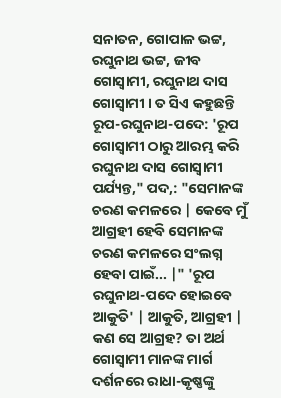ସନାତନ, ଗୋପାଳ ଭଟ୍ଟ, ରଘୁନାଥ ଭଟ୍ଟ, ଜୀବ ଗୋସ୍ୱାମୀ, ରଘୁନାଥ ଦାସ ଗୋସ୍ୱାମୀ । ତ ସିଏ କହୁଛନ୍ତି ରୂପ-ରଘୁନାଥ-ପଦେ: 'ରୂପ ଗୋସ୍ୱାମୀ ଠାରୁ ଆରମ୍ଭ କରି ରଘୁନାଥ ଦାସ ଗୋସ୍ୱାମୀ ପର୍ଯ୍ୟନ୍ତ," ପଦ,: "ସେମାନଙ୍କ ଚରଣ କମଳରେ | କେବେ ମୁଁ ଆଗ୍ରହୀ ହେବି ସେମାନଙ୍କ ଚରଣ କମଳରେ ସଂଲଗ୍ନ ହେବା ପାଇଁ... |" 'ରୂପ ରଘୁନାଥ-ପଦେ ହୋଇବେ ଆକୁତି' | ଆକୁତି, ଆଗ୍ରହୀ | କଣ ସେ ଆଗ୍ରହ? ତା ଅର୍ଥ ଗୋସ୍ୱାମୀ ମାନଙ୍କ ମାର୍ଗ ଦର୍ଶନରେ ରାଧା-କୃଷ୍ଣଙ୍କୁ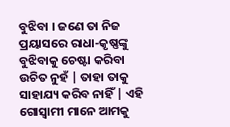ବୁଝିବା । ଜଣେ ତା ନିଜ ପ୍ରୟାସରେ ରାଧା-କୃଷ୍ଣଙ୍କୁ ବୁଝିବାକୁ ଚେଷ୍ଟା କରିବା ଉଚିତ ନୁହଁ | ତାହା ତାକୁ ସାହାଯ୍ୟ କରିବ ନାହିଁ | ଏହି ଗୋସ୍ୱାମୀ ମାନେ ଆମକୁ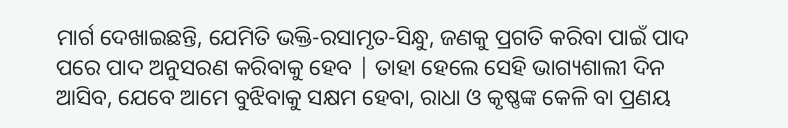ମାର୍ଗ ଦେଖାଇଛନ୍ତି, ଯେମିତି ଭକ୍ତି-ରସାମୃତ-ସିନ୍ଧୁ, ଜଣକୁ ପ୍ରଗତି କରିବା ପାଇଁ ପାଦ ପରେ ପାଦ ଅନୁସରଣ କରିବାକୁ ହେବ | ତାହା ହେଲେ ସେହି ଭାଗ୍ୟଶାଲୀ ଦିନ ଆସିବ, ଯେବେ ଆମେ ବୁଝିବାକୁ ସକ୍ଷମ ହେବା, ରାଧା ଓ କୃଷ୍ଣଙ୍କ କେଳି ବା ପ୍ରଣୟ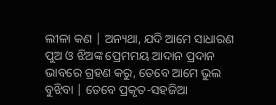ଲୀଳା କଣ | ଅନ୍ୟଥା, ଯଦି ଆମେ ସାଧାରଣ ପୁଅ ଓ ଝିଅଙ୍କ ପ୍ରେମମୟ ଆଦାନ ପ୍ରଦାନ ଭାବରେ ଗ୍ରହଣ କରୁ, ତେବେ ଆମେ ଭୁଲ ବୁଝିବା | ତେବେ ପ୍ରକୃତ-ସହଜିଆ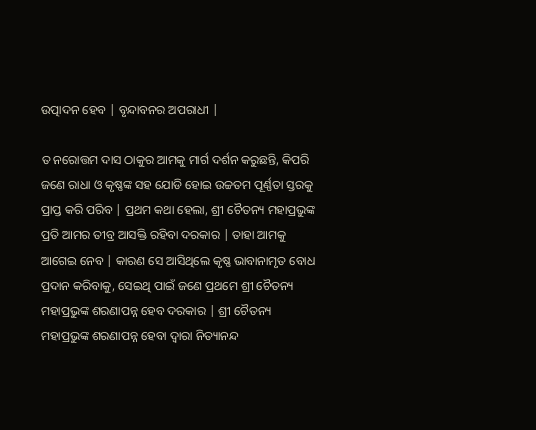ଉତ୍ପାଦନ ହେବ | ବୃନ୍ଦାବନର ଅପରାଧୀ |

ତ ନରୋତ୍ତମ ଦାସ ଠାକୁର ଆମକୁ ମାର୍ଗ ଦର୍ଶନ କରୁଛନ୍ତି, କିପରି ଜଣେ ରାଧା ଓ କୃଷ୍ଣଙ୍କ ସହ ଯୋଡି ହୋଇ ଉଚ୍ଚତମ ପୂର୍ଣ୍ଣତା ସ୍ତରକୁ ପ୍ରାପ୍ତ କରି ପରିବ | ପ୍ରଥମ କଥା ହେଲା, ଶ୍ରୀ ଚୈତନ୍ୟ ମହାପ୍ରଭୁଙ୍କ ପ୍ରତି ଆମର ତୀବ୍ର ଆସକ୍ତି ରହିବା ଦରକାର | ତାହା ଆମକୁ ଆଗେଇ ନେବ | କାରଣ ସେ ଆସିଥିଲେ କୃଷ୍ଣ ଭାବାନାମୃତ ବୋଧ ପ୍ରଦାନ କରିବାକୁ, ସେଇଥି ପାଇଁ ଜଣେ ପ୍ରଥମେ ଶ୍ରୀ ଚୈତନ୍ୟ ମହାପ୍ରଭୁଙ୍କ ଶରଣାପନ୍ନ ହେବ ଦରକାର | ଶ୍ରୀ ଚୈତନ୍ୟ ମହାପ୍ରଭୁଙ୍କ ଶରଣାପନ୍ନ ହେବା ଦ୍ୱାରା ନିତ୍ୟାନନ୍ଦ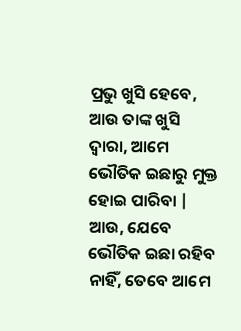ପ୍ରଭୁ ଖୁସି ହେବେ, ଆଉ ତାଙ୍କ ଖୁସି ଦ୍ୱାରା, ଆମେ ଭୌତିକ ଇଛାରୁ ମୁକ୍ତ ହୋଇ ପାରିବା | ଆଉ, ଯେବେ ଭୌତିକ ଇଛା ରହିବ ନାହିଁ, ତେବେ ଆମେ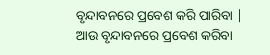ବୃନ୍ଦାବନରେ ପ୍ରବେଶ କରି ପାରିବା | ଆଉ ବୃନ୍ଦାବନରେ ପ୍ରବେଶ କରିବା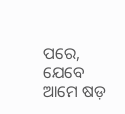ପରେ, ଯେବେ ଆମେ ଷଡ଼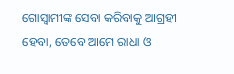ଗୋସ୍ଵାମୀଙ୍କ ସେବା କରିବାକୁ ଆଗ୍ରହୀ ହେବା, ତେବେ ଆମେ ରାଧା ଓ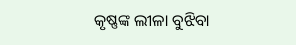କୃଷ୍ଣଙ୍କ ଲୀଳା ବୁଝିବା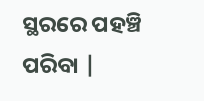ସ୍ଥରରେ ପହଞ୍ଚି ପରିବା |